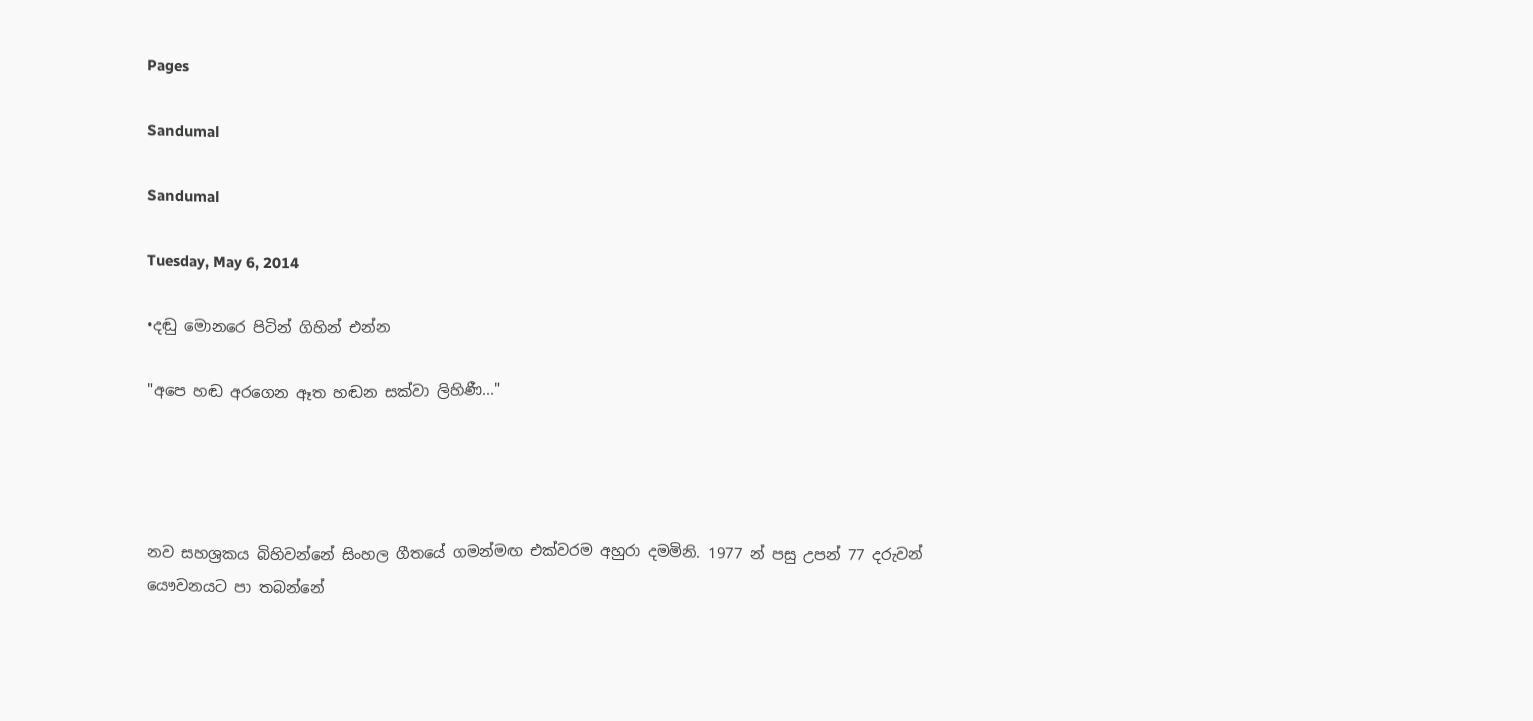Pages

Sandumal

Sandumal

Tuesday, May 6, 2014

•දඬු මොනරෙ පිටින් ගිහින් එන්න

"අපෙ හඬ අරගෙන ඈත හඬන සක්වා ලිහිණී..."




නව සහශ්‍රකය බිහිවන්නේ සිංහල ගීතයේ ගමන්මඟ එක්වරම අහුරා දමමිනි. 1977 න් පසු උපන් 77 දරුවන් යෞවනයට පා තබන්නේ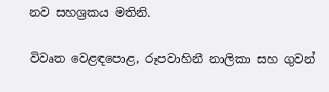නව සහශ්‍රකය මතිනි.

විවෘත වෙළඳපොළ, රූපවාහිනී නාලිකා සහ ගුවන්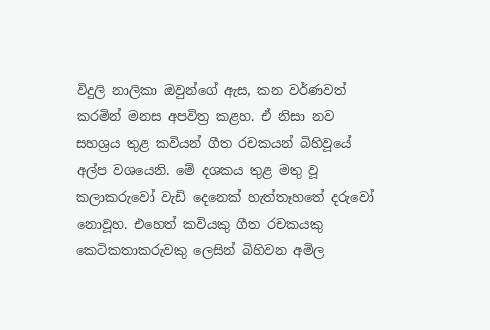විදුලි නාලිකා ඔවුන්ගේ ඇස, කන වර්ණවත් කරමින් මනස අපවිත්‍ර කළහ. ඒ නිසා නව සහශ්‍රය තුළ කවියන් ගීත රචකයන් බිහිවූයේ අල්ප වශයෙනි. මේ දශකය තුළ මතු වූ කලාකරුවෝ වැඩි දෙනෙක් හැත්තෑහතේ දරුවෝ නොවූහ. එහෙත් කවියකු ගීත රචකයකු කෙටිකතාකරුවකු ලෙසින් බිහිවන අමිල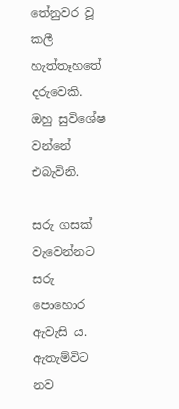තේනුවර වූ කලී හැත්තෑහතේ දරුවෙකි. ඔහු සුවිශේෂ වන්නේ එබැවිනි.

සරු ගසක් වැවෙන්නට සරු පොහොර ඇවැසි ය. ඇතැම්විට නව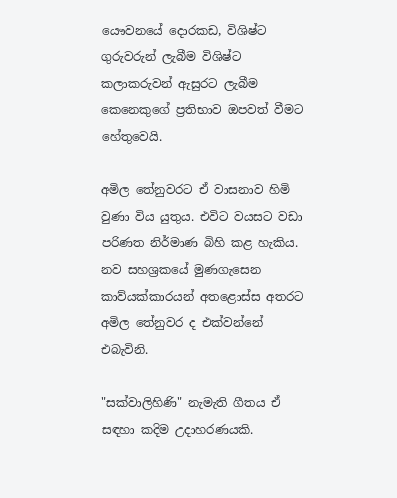යෞවනයේ දොරකඩ, විශිෂ්ට ගුරුවරුන් ලැබීම විශිෂ්ට කලාකරුවන් ඇසුරට ලැබීම කෙනෙකුගේ ප්‍රතිභාව ඔපවත් වීමට හේතුවෙයි.

අමිල තේනුවරට ඒ වාසනාව හිමි වුණා විය යුතුය. එවිට වයසට වඩා පරිණත නිර්මාණ බිහි කළ හැකිය. නව සහශ්‍රකයේ මුණගැසෙන කාව්යක්කාරයන් අතළොස්ස අතරට අමිල තේනුවර ද එක්වන්නේ එබැවිනි.

"සක්වාලිහිණි" නැමැති ගීතය ඒ සඳහා කදිම උදාහරණයකි.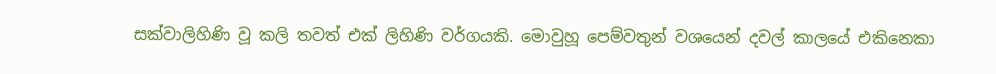සක්වාලිහිණි වූ කලි තවත් එක් ලිහිණි වර්ගයකි. මොවුහූ පෙම්වතුන් වශයෙන් දවල් කාලයේ එකිනෙකා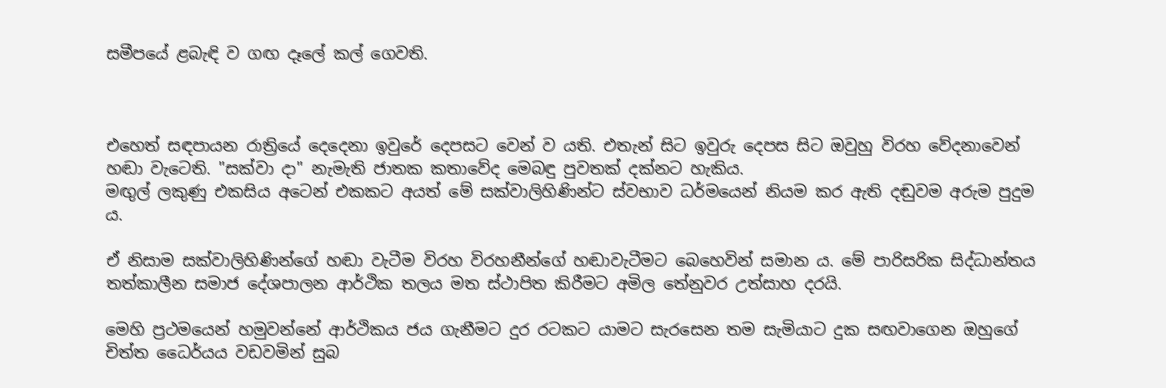සමීපයේ ළබැඳි ව ගඟ දෑලේ කල් ගෙවති.



එහෙත් සඳපායන රාත්‍රියේ දෙදෙනා ඉවුරේ දෙපසට වෙන් ව යති. එතැන් සිට ඉවුරු දෙපස සිට ඔවුහු විරහ වේදනාවෙන් හඬා වැටෙති. "සක්වා දා" නැමැති ජාතක කතාවේද මෙබඳු පුවතක් දක්නට හැකිය.
මඟුල් ලකුණු එකසිය අටෙන් එකකට අයත් මේ සක්වාලිහිණින්ට ස්වභාව ධර්මයෙන් නියම කර ඇති දඬුවම අරුම පුදුම ය.

ඒ නිසාම සක්වාලිහිණින්ගේ හඬා වැටීම විරහ විරහනීන්ගේ හඬාවැටීමට බෙහෙවින් සමාන ය. මේ පාරිසරික සිද්ධාන්තය තත්කාලීන සමාජ දේශපාලන ආර්ථික තලය මත ස්ථාපිත කිරීමට අමිල තේනුවර උත්සාහ දරයි.

මෙහි ප්‍රථමයෙන් හමුවන්නේ ආර්ථිකය ජය ගැනීමට දුර රටකට යාමට සැරසෙන තම සැමියාට දුක සඟවාගෙන ඔහුගේ චිත්ත ධෛර්යය වඩවමින් සුබ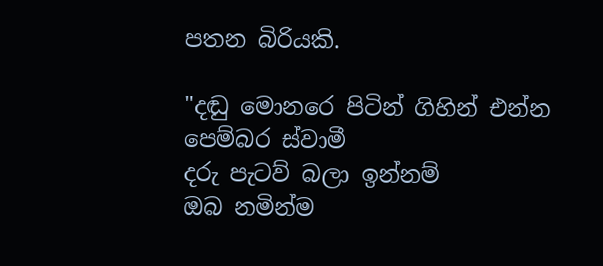පතන බිරියකි.

"දඬු මොනරෙ පිටින් ගිහින් එන්න
පෙම්බර ස්වාමී
දරු පැටව් බලා ඉන්නම්
ඔබ නමින්ම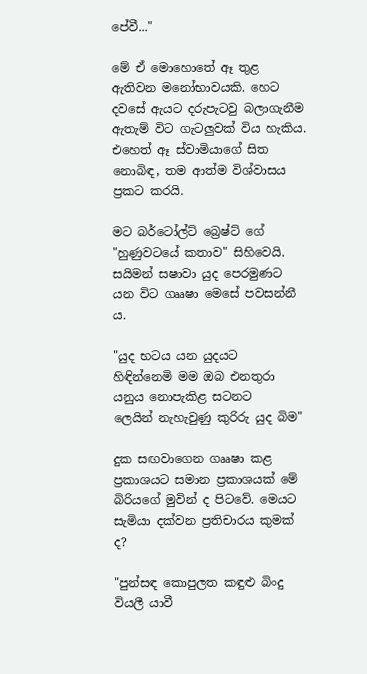පේවී..."

මේ ඒ මොහොතේ ඈ තුළ ඇතිවන මනෝභාවයකි. හෙට දවසේ ඇයට දරුපැටවු බලාගැනීම ඇතැම් විට ගැටලුවක් විය හැකිය. එහෙත් ඈ ස්වාමියාගේ සිත නොබිඳ, තම ආත්ම විශ්වාසය ප්‍රකට කරයි.

මට බර්ටෝල්ට් බ්‍රෙෂ්ට් ගේ "හුණුවටයේ කතාව" සිහිවෙයි. සයිමන් සෂාවා යුද පෙරමුණට යන විට ගෲෂා මෙසේ පවසන්නී ය.

"යුද භටය යන යුදයට
හිඳින්නෙමි මම ඔබ එනතුරා
යනුය නොපැකිළ සටනට
ලෙයින් නැහැවුණු කුරිරු යුද බිම"

දුක සඟවාගෙන ගෲෂා කළ ප්‍රකාශයට සමාන ප්‍රකාශයක් මේ බිරියගේ මුවින් ද පිටවේ. මෙයට සැමියා දක්වන ප්‍රතිචාරය කුමක් ද?

"පුන්සඳ කොපුලත කඳුළු බිංදු
වියලී යාවී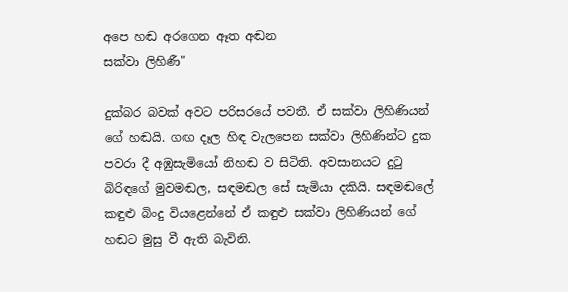අපෙ හඬ අරගෙන ඈත අඬන
සක්වා ලිහිණී"

දුක්බර බවක් අවට පරිසරයේ පවතී. ඒ සක්වා ලිහිණියන් ගේ හඬයි. ගඟ දෑල හිඳ වැලපෙන සක්වා ලිහිණින්ට දුක පවරා දී අඹුසැමියෝ නිහඬ ව සිටිති. අවසානයට දුටු බිරිඳගේ මුවමඬල, සඳමඬල සේ සැමියා දකියි. සඳමඬලේ කඳුළු බිංදු වියළෙන්නේ ඒ කඳුළු සක්වා ලිහිණියන් ගේ හඬට මුසු වී ඇති බැවිනි.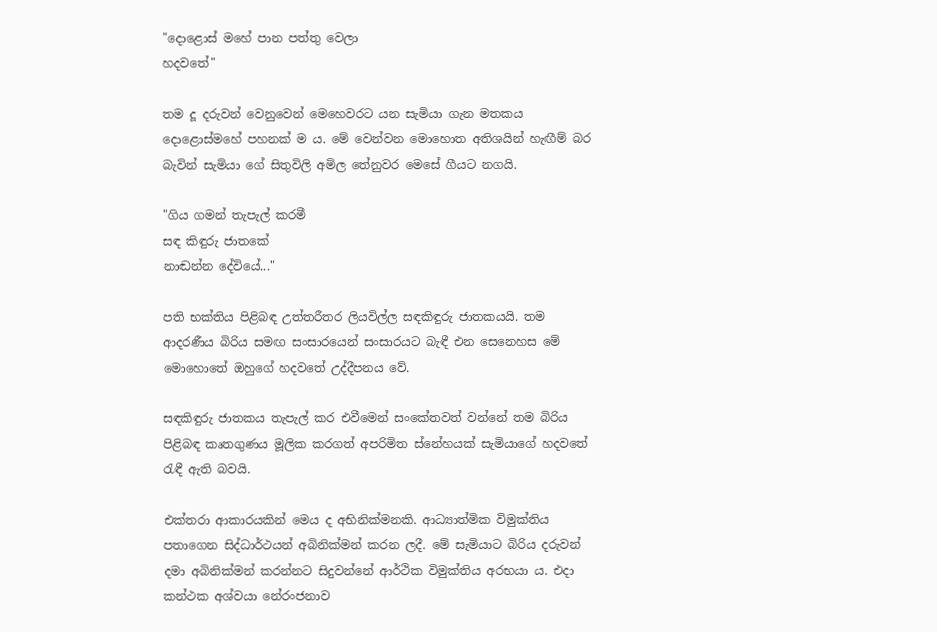"දොළොස් මහේ පාන පත්තු වෙලා
හදවතේ"

තම දූ දරුවන් වෙනුවෙන් මෙහෙවරට යන සැමියා ගැන මතකය දොළොස්මහේ පහනක් ම ය. මේ වෙන්වන මොහොත අතිශයින් හැඟීම් බර බැවින් සැමියා ගේ සිතුවිලි අමිල තේනුවර මෙසේ ගීයට නගයි.

"ගිය ගමන් තැපැල් කරමී
සඳ කිඳුරු ජාතකේ
නාඬන්න දේවියේ..."

පති භක්තිය පිළිබඳ උත්තරීතර ලියවිල්ල සඳකිඳුරු ජාතකයයි. තම ආදරණීය බිරිය සමඟ සංසාරයෙන් සංසාරයට බැඳී එන සෙනෙහස මේ මොහොතේ ඔහුගේ හදවතේ උද්දීපනය වේ.

සඳකිඳුරු ජාතකය තැපැල් කර එවීමෙන් සංකේතවත් වන්නේ තම බිරිය පිළිබඳ කෘතගුණය මූලික කරගත් අපරිමිත ස්නේහයක් සැමියාගේ හදවතේ රැඳී ඇති බවයි.

එක්තරා ආකාරයකින් මෙය ද අභිනික්මනකි. ආධ්‍යාත්මික විමුක්තිය පතාගෙන සිද්ධාර්ථයන් අබිනික්මන් කරන ලදී. මේ සැමියාට බිරිය දරුවන් දමා අබිනික්මන් කරන්නට සිදුවන්නේ ආර්ථික විමුක්තිය අරභයා ය. එදා කන්ථක අශ්වයා නේරංජනාව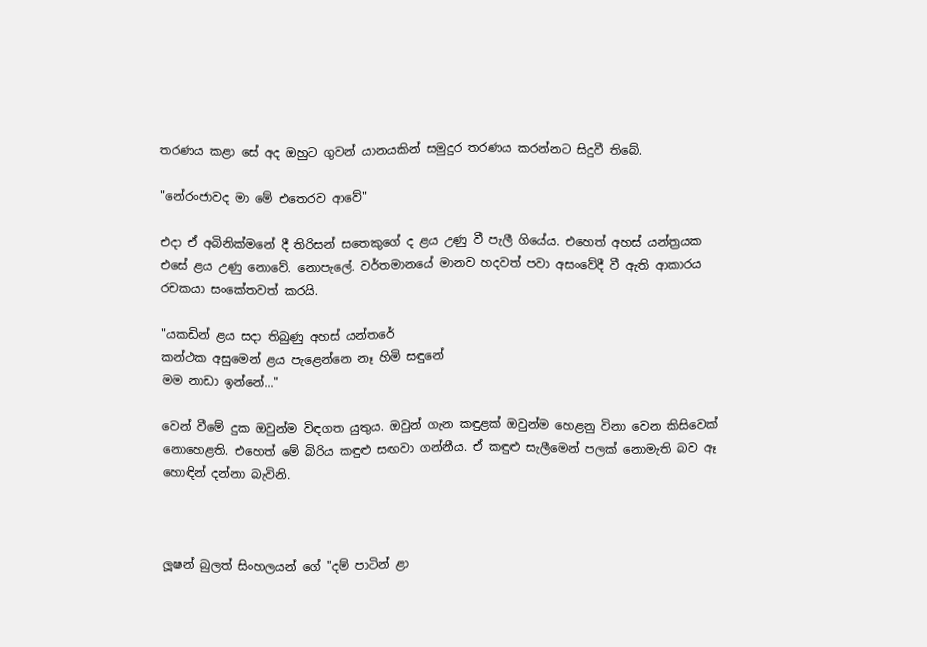තරණය කළා සේ අද ඔහුට ගුවන් යානයකින් සමුදුර තරණය කරන්නට සිදුවී තිබේ.

"නේරංජාවද මා මේ එතෙරව ආවේ"

එදා ඒ අබිනික්මනේ දී තිරිසන් සතෙකුගේ ද ළය උණු වී පැලී ගියේය. එහෙත් අහස් යන්ත්‍රයක එසේ ළය උණු නොවේ. නොපැලේ. වර්තමානයේ මානව හදවත් පවා අසංවේදී වී ඇති ආකාරය රචකයා සංකේතවත් කරයි.

"යකඩින් ළය සදා තිබුණු අහස් යන්තරේ
කන්ථක අසුමෙන් ළය පැළෙන්නෙ නෑ හිමි සඳුනේ
මම නාඩා ඉන්නේ..."

වෙන් වීමේ දුක ඔවුන්ම විඳගත යුතුය. ඔවුන් ගැන කඳුළක් ඔවුන්ම හෙළනු විනා වෙන කිසිවෙක් නොහෙළති. එහෙත් මේ බිරිය කඳුළු සඟවා ගන්නීය. ඒ කඳුළු සැලීමෙන් පලක් නොමැති බව ඈ හොඳින් දන්නා බැවිනි.



ලූෂන් බුලත් සිංහලයන් ගේ "දම් පාටින් ළා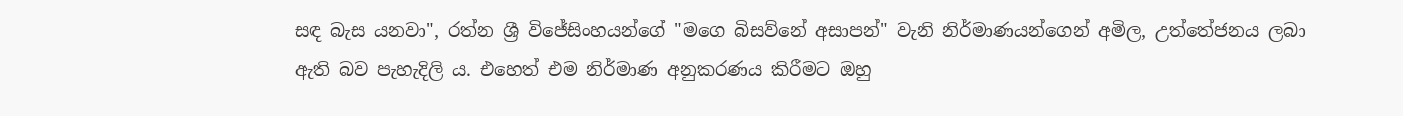සඳ බැස යනවා", රත්න ශ්‍රී විජේසිංහයන්ගේ "මගෙ බිසව්නේ අසාපන්" වැනි නිර්මාණයන්ගෙන් අමිල, උත්තේජනය ලබා ඇති බව පැහැදිලි ය. එහෙත් එම නිර්මාණ අනුකරණය කිරීමට ඔහු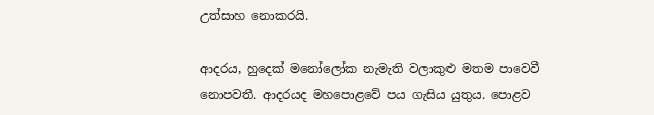උත්සාහ නොකරයි.

ආදරය, හුදෙක් මනෝලෝක නැමැති වලාකුළු මතම පාවෙවී නොපවතී. ආදරයද මහපොළවේ පය ගැසිය යුතුය. පොළව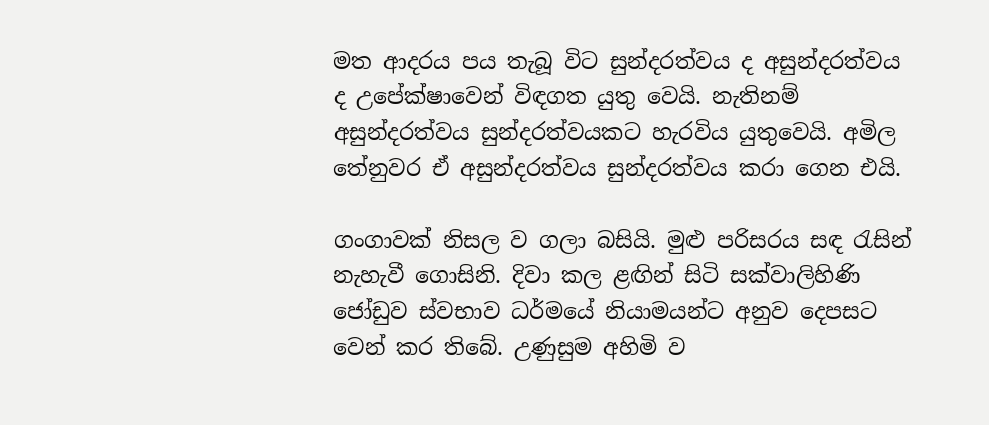මත ආදරය පය තැබූ විට සුන්දරත්වය ද අසුන්දරත්වය ද උපේක්ෂාවෙන් විඳගත යුතු වෙයි. නැතිනම් අසුන්දරත්වය සුන්දරත්වයකට හැරවිය යුතුවෙයි. අමිල තේනුවර ඒ අසුන්දරත්වය සුන්දරත්වය කරා ගෙන එයි.

ගංගාවක් නිසල ව ගලා බසියි. මුළු පරිසරය සඳ රැසින් නැහැවී ගොසිනි. දිවා කල ළඟින් සිටි සක්වාලිහිණි ජෝඩුව ස්වභාව ධර්මයේ නියාමයන්ට අනුව දෙපසට වෙන් කර තිබේ. උණුසුම අහිමි ව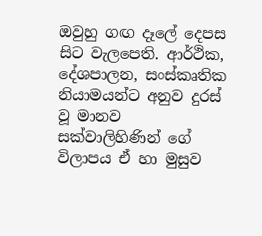ඔවුහු ගඟ දෑලේ දෙපස සිට වැලපෙති. ආර්ථික, දේශපාලන, සංස්කෘතික නියාමයන්ට අනුව දුරස් වූ මානව සක්වාලිහිණින් ගේ විලාපය ඒ හා මුසුව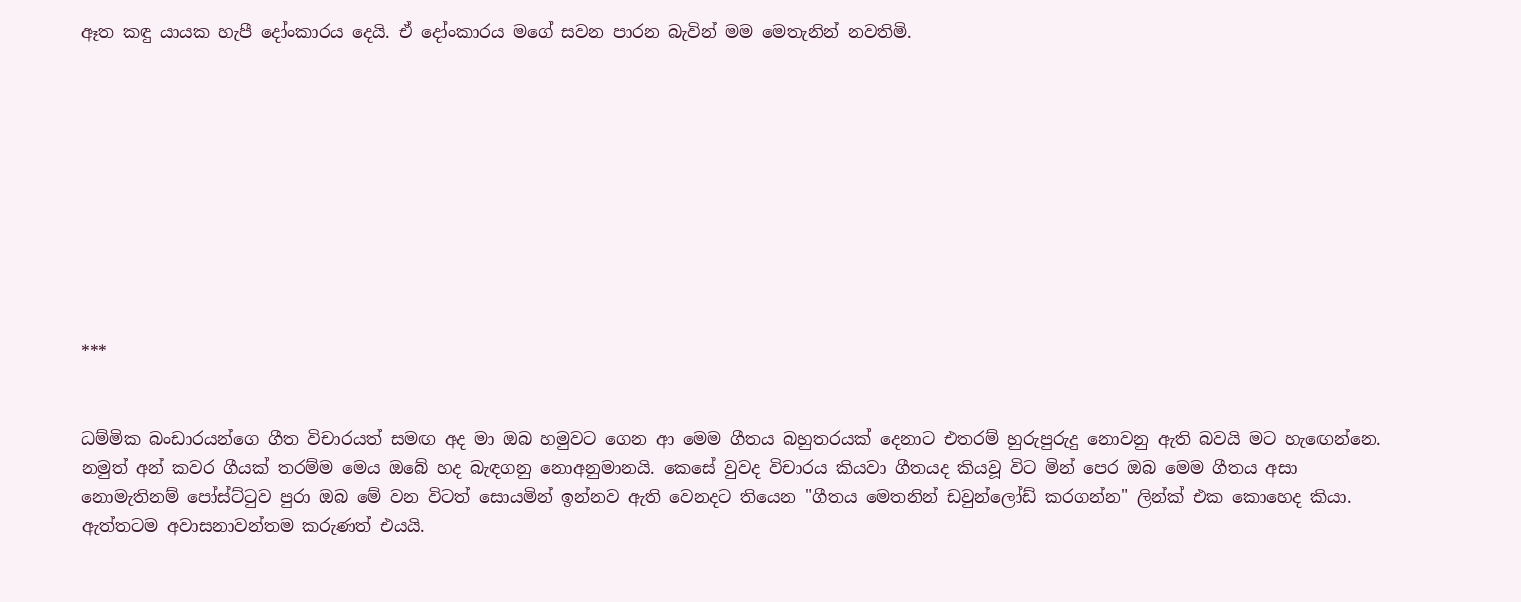ඈත කඳු යායක හැපී දෝංකාරය දෙයි. ඒ දෝංකාරය මගේ සවන පාරන බැවින් මම මෙතැනින් නවතිමි.










***


ධම්මික බංඩාරයන්ගෙ ගීත විචාරයත් සමඟ අද මා ඔබ හමුවට ගෙන ආ මෙම ගීතය බහුතරයක් දෙනාට එතරම් හුරුපුරුදු නොවනු ඇති බවයි මට හැඟෙන්නෙ. නමුත් අන් කවර ගීයක් තරම්ම මෙය ඔබේ හද බැඳගනු නොඅනුමානයි. කෙසේ වුවද විචාරය කියවා ගීතයද කියවූ විට මින් පෙර ඔබ මෙම ගීතය අසා නොමැතිනම් පෝස්ට්ටුව පුරා ඔබ මේ වන විටත් සොයමින් ඉන්නව ඇති වෙනදට තියෙන "ගීතය මෙතනින් ඩවුන්ලෝඩ් කරගන්න" ලින්ක් එක කොහෙද කියා. ඇත්තටම අවාසනාවන්තම කරුණත් එයයි.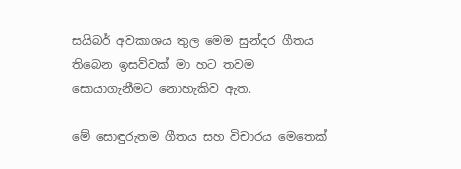සයිබර් අවකාශය තුල මෙම සුන්දර ගීතය තිබෙන ඉසව්වක් මා හට තවම සොයාගැනීමට නොහැකිව ඇත.

මේ සොඳුරුතම ගීතය සහ විචාරය මෙතෙක්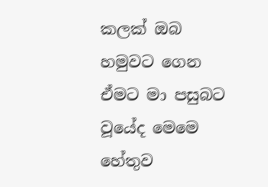කලක් ඔබ හමුවට ගෙන ඒමට මා පසුබට වූයේද මෙමෙ හේතුව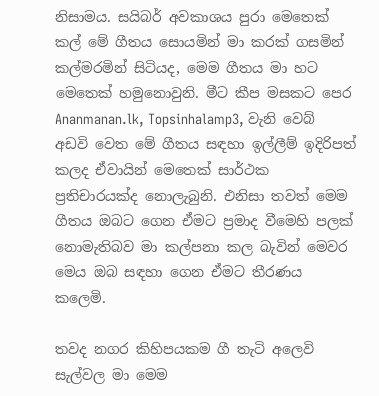නිසාමය. සයිබර් අවකාශය පුරා මෙතෙක් කල් මේ ගීතය සොයමින් මා කරක් ගසමින් කල්මරමින් සිටියද, මෙම ගීතය මා හට මෙතෙක් හමුනොවුනි. මීට කීප මසකට පෙර Ananmanan.lk, Topsinhalamp3, වැනි වෙබ් අඩවි වෙත මේ ගීතය සඳහා ඉල්ලීම් ඉදිරිපත් කලද ඒවායින් මෙතෙක් සාර්ථක ප්‍රතිචාරයක්ද නොලැබුනි. එනිසා තවත් මෙම ගීතය ඔබට ගෙන ඒමට ප්‍රමාද වීමෙහි පලක් නොමැතිබව මා කල්පනා කල බැවින් මෙවර මෙය ඔබ සඳහා ගෙන ඒමට තීරණය කලෙමි.

තවද නගර කිහිපයකම ගී තැටි අලෙවි සැල්වල මා මෙම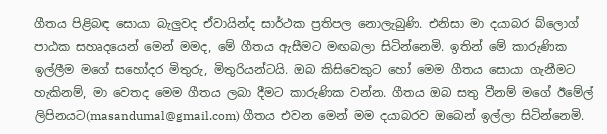ගීතය පිළිබඳ සොයා බැලුවද ඒවායින්ද සාර්ථක ප්‍රතිපල නොලැබුණි. එනිසා මා දයාබර බ්ලොග් පාඨක සහෘදයෙන් මෙන් මමද, මේ ගීතය ඇසීමට මඟබලා සිටින්නෙමි. ඉතින් මේ කාරුණික ඉල්ලීම මගේ සහෝදර මිතුරු, මිතුරියන්ටයි. ඔබ කිසිවෙකුට හෝ මෙම ගීතය සොයා ගැනීමට හැකිනම්, මා වෙතද මෙම ගීතය ලබා දීමට කාරුණික වන්න. ගීතය ඔබ සතු වීනම් මගේ ඊමේල් ලිපිනයට(masandumal@gmail.com) ගීතය එවන මෙන් මම දයාබරව ඔබෙන් ඉල්ලා සිටින්නෙමි.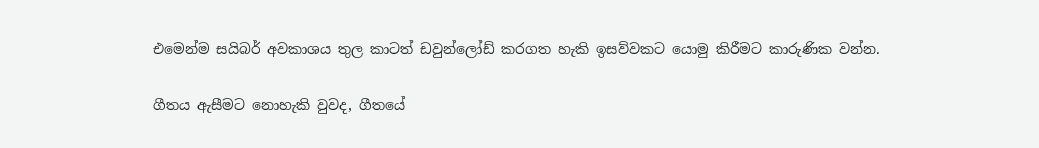එමෙන්ම සයිබර් අවකාශය තුල කාටත් ඩවුන්ලෝඩ් කරගත හැකි ඉසව්වකට යොමු කිරීමට කාරුණික වන්න.

ගීතය ඇසීමට නොහැකි වුවද, ගීතයේ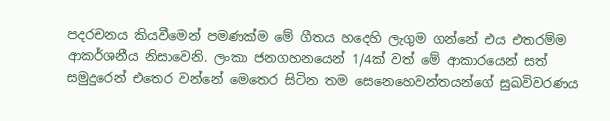පදරචනය කියවීමෙන් පමණක්ම මේ ගීතය හදෙහි ලැගුම ගන්නේ එය එතරම්ම ආකර්ශනීය නිසාවෙනි. ලංකා ජනගහනයෙන් 1/4ක් වත් මේ ආකාරයෙන් සත් සමුදුරෙන් එතෙර වන්නේ මෙතෙර සිටින තම සෙනෙහෙවන්තයන්ගේ සුඛවිවරණය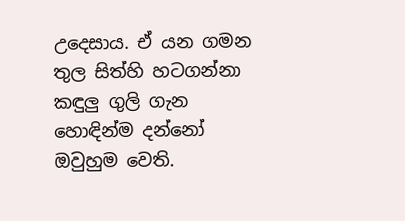උදෙසාය. ඒ යන ගමන තුල සිත්හි හටගන්නා කඳුලු ගුලි ගැන හොඳින්ම දන්නෝ ඔවුහුම වෙති.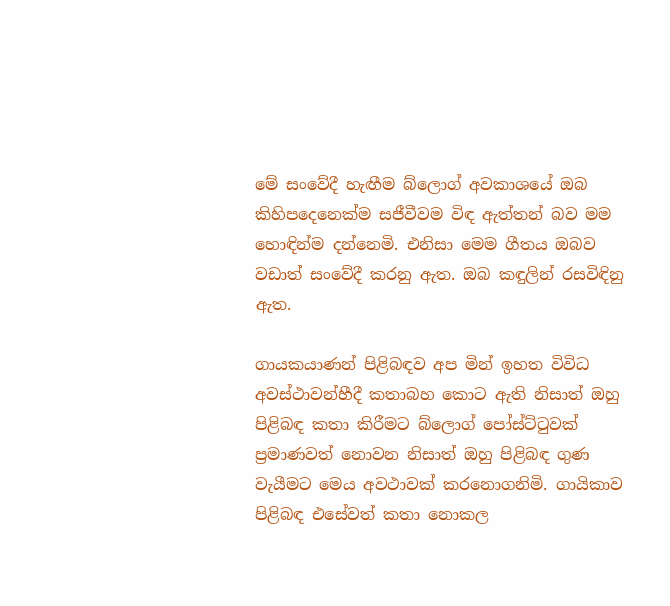මේ සංවේදී හැඟීම බ්ලොග් අවකාශයේ ඔබ කිහිපදෙනෙක්ම සජීවීවම විඳ ඇත්තන් බව මම හොඳින්ම දන්නෙමි. එනිසා මෙම ගීතය ඔබව වඩාත් සංවේදී කරනු ඇත. ඔබ කඳුලින් රසවිඳිනු ඇත.

ගායකයාණන් පිළිබඳව අප මින් ඉහත විවිධ අවස්ථාවන්හීදී කතාබහ කොට ඇති නිසාත් ඔහු පිළිබඳ කතා කිරීමට බ්ලොග් පෝස්ට්ටුවක් ප්‍රමාණවත් නොවන නිසාත් ඔහු පිළිබඳ ගුණ වැයීමට මෙය අවථාවක් කරනොගනිමි. ගායිකාව පිළිබඳ එසේවත් කතා නොකල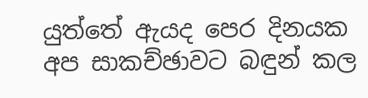යුත්තේ ඇයද පෙර දිනයක අප සාකච්ඡාවට බඳුන් කල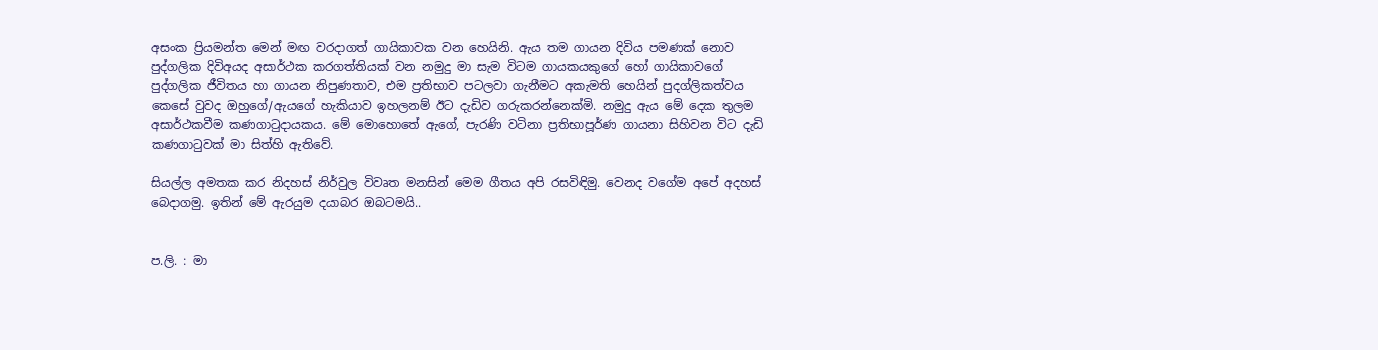අසංක ප්‍රියමන්ත මෙන් මඟ වරදාගත් ගායිකාවක වන හෙයිනි. ඇය තම ගායන දිවිය පමණක් නොව පුද්ගලික දිවිඅයද අසාර්ථක කරගත්තියක් වන නමුදු මා සැම විටම ගායකයකුගේ හෝ ගායිකාවගේ පුද්ගලික ජීවිතය හා ගායන නිපුණතාව, එම ප්‍රතිභාව පටලවා ගැනීමට අකැමති හෙයින් පුදග්ලිකත්වය කෙසේ වුවද ඔහුගේ/ඇයගේ හැකියාව ඉහලනම් ඊට දැඩිව ගරුකරන්නෙක්මි. නමුදු ඇය මේ දෙක තුලම අසාර්ථකවීම කණගාටුදායකය. මේ මොහොතේ ඇගේ, පැරණි වටිනා ප්‍රතිභාපූර්ණ ගායනා සිහිවන විට දැඩි කණගාටුවක් මා සිත්හි ඇතිවේ.

සියල්ල අමතක කර නිදහස් නිර්වුල විවෘත මනසින් මෙම ගීතය අපි රසවිඳිමු. වෙනද වගේම අපේ අදහස් බෙදාගමු. ඉතින් මේ ඇරයුම දයාබර ඔබටමයි..


ප.ලි. : මා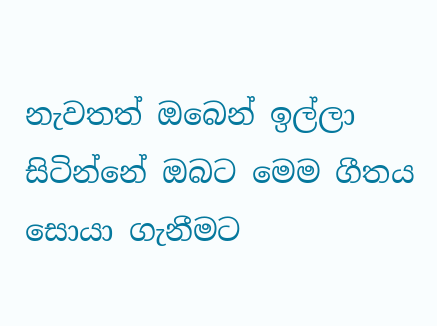නැවතත් ඔබෙන් ඉල්ලා සිටින්නේ ඔබට මෙම ගීතය සොයා ගැනීමට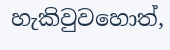හැකිවුවහොත්,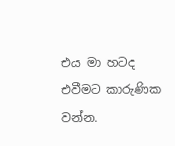එය මා හටද
එවීමට කාරුණික වන්න.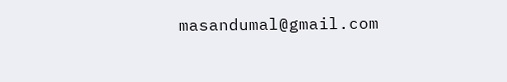masandumal@gmail.com